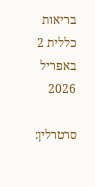בריאות כללית 2 באפריל 2026

סרטרלין: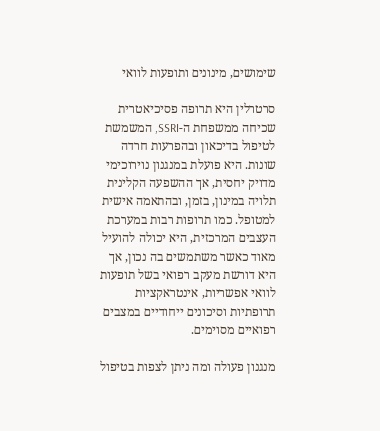שימושים, מינונים ותופעות לוואי

סרטרלין היא תרופה פסיכיאטרית שכיחה ממשפחת ה-SSRI, המשמשת לטיפול בדיכאון ובהפרעות חרדה שונות. היא פועלת במנגנון נוירוכימי מדויק יחסית, אך ההשפעה הקלינית תלויה במינון, בזמן, ובהתאמה אישית למטופל. כמו תרופות רבות במערכת העצבים המרכזית, היא יכולה להועיל מאוד כאשר משתמשים בה נכון, אך היא דורשת מעקב רפואי בשל תופעות לוואי אפשריות, אינטראקציות תרופתיות וסיכונים ייחודיים במצבים רפואיים מסוימים.

מנגנון פעולה ומה ניתן לצפות בטיפול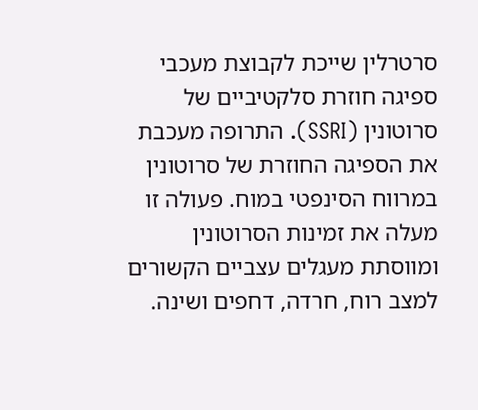סרטרלין שייכת לקבוצת מעכבי ספיגה חוזרת סלקטיביים של סרוטונין (SSRI). התרופה מעכבת את הספיגה החוזרת של סרוטונין במרווח הסינפטי במוח. פעולה זו מעלה את זמינות הסרוטונין ומווסתת מעגלים עצביים הקשורים למצב רוח, חרדה, דחפים ושינה.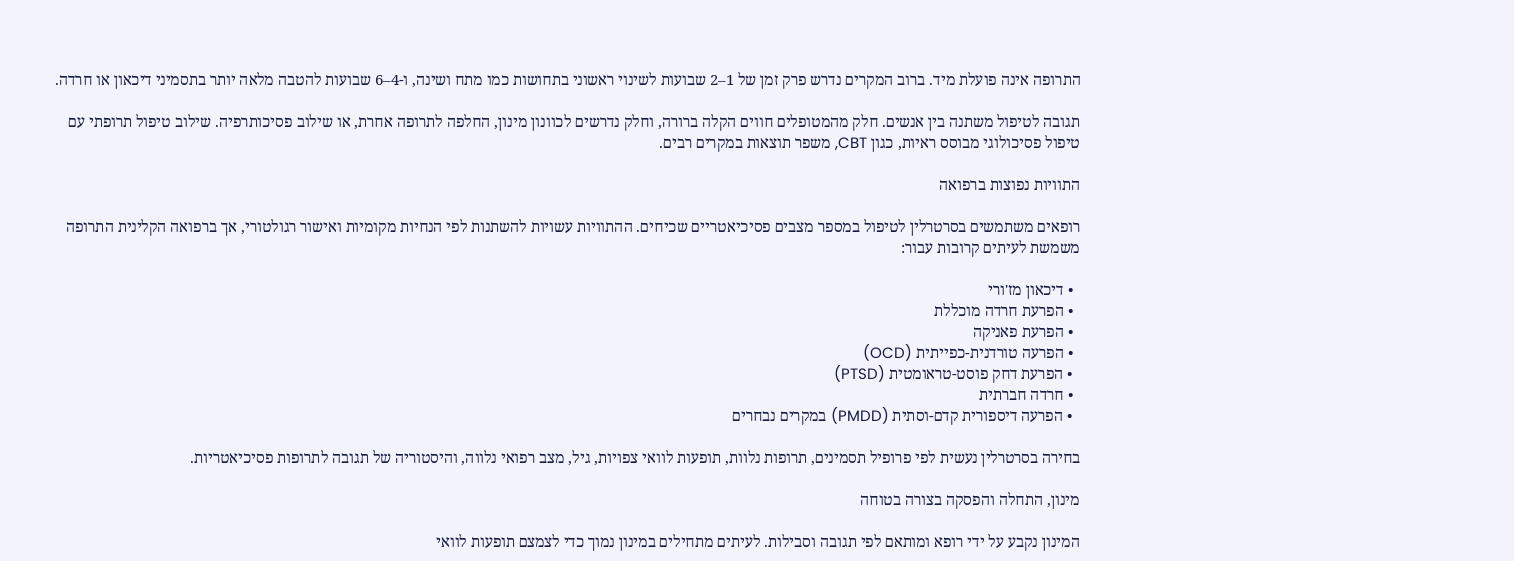התרופה אינה פועלת מיד. ברוב המקרים נדרש פרק זמן של 1–2 שבועות לשינוי ראשוני בתחושות כמו מתח ושינה, ו-4–6 שבועות להטבה מלאה יותר בתסמיני דיכאון או חרדה.

תגובה לטיפול משתנה בין אנשים. חלק מהמטופלים חווים הקלה ברורה, וחלק נדרשים לכוונון מינון, החלפה לתרופה אחרת, או שילוב פסיכותרפיה. שילוב טיפול תרופתי עם טיפול פסיכולוגי מבוסס ראיות, כגון CBT, משפר תוצאות במקרים רבים.

התוויות נפוצות ברפואה

רופאים משתמשים בסרטרלין לטיפול במספר מצבים פסיכיאטריים שכיחים. ההתוויות עשויות להשתנות לפי הנחיות מקומיות ואישור רגולטורי, אך ברפואה הקלינית התרופה משמשת לעיתים קרובות עבור:

  • דיכאון מז'ורי
  • הפרעת חרדה מוכללת
  • הפרעת פאניקה
  • הפרעה טורדנית-כפייתית (OCD)
  • הפרעת דחק פוסט-טראומטית (PTSD)
  • חרדה חברתית
  • הפרעה דיספורית קדם-וסתית (PMDD) במקרים נבחרים

בחירה בסרטרלין נעשית לפי פרופיל תסמינים, תרופות נלוות, תופעות לוואי צפויות, גיל, מצב רפואי נלווה, והיסטוריה של תגובה לתרופות פסיכיאטריות.

מינון, התחלה והפסקה בצורה בטוחה

המינון נקבע על ידי רופא ומותאם לפי תגובה וסבילות. לעיתים מתחילים במינון נמוך כדי לצמצם תופעות לוואי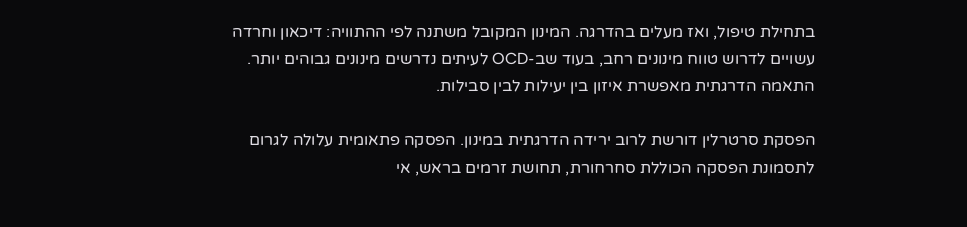בתחילת טיפול, ואז מעלים בהדרגה. המינון המקובל משתנה לפי ההתוויה: דיכאון וחרדה עשויים לדרוש טווח מינונים רחב, בעוד שב-OCD לעיתים נדרשים מינונים גבוהים יותר. התאמה הדרגתית מאפשרת איזון בין יעילות לבין סבילות.

הפסקת סרטרלין דורשת לרוב ירידה הדרגתית במינון. הפסקה פתאומית עלולה לגרום לתסמונת הפסקה הכוללת סחרחורת, תחושת זרמים בראש, אי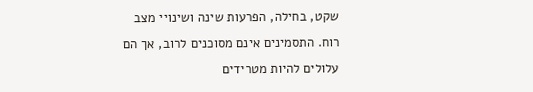שקט, בחילה, הפרעות שינה ושינויי מצב רוח. התסמינים אינם מסוכנים לרוב, אך הם עלולים להיות מטרידים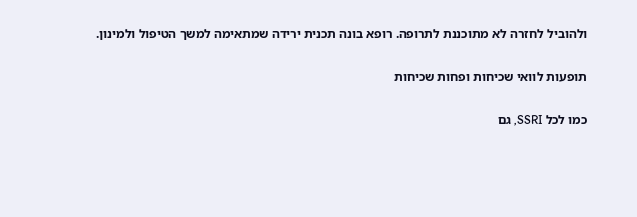ולהוביל לחזרה לא מתוכננת לתרופה. רופא בונה תכנית ירידה שמתאימה למשך הטיפול ולמינון.

תופעות לוואי שכיחות ופחות שכיחות

כמו לכל SSRI, גם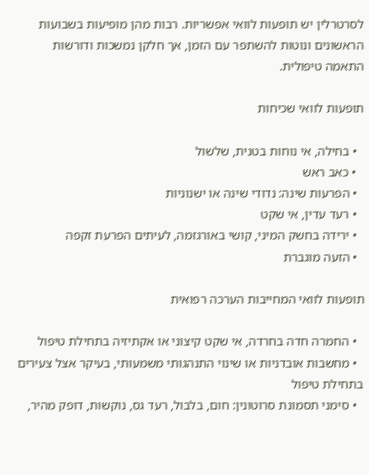לסרטרלין יש תופעות לוואי אפשריות. רבות מהן מופיעות בשבועות הראשונים ונוטות להשתפר עם הזמן, אך חלקן נמשכות ודורשות התאמה טיפולית.

תופעות לוואי שכיחות

  • בחילה, אי נוחות בטנית, שלשול
  • כאב ראש
  • הפרעות שינה: נדודי שינה או ישנוניות
  • רעד עדין, אי שקט
  • ירידה בחשק המיני, קושי באורגזמה, לעיתים הפרעת זקפה
  • הזעה מוגברת

תופעות לוואי המחייבות הערכה רפואית

  • החמרה חדה בחרדה, אי שקט קיצוני או אקתיזיה בתחילת טיפול
  • מחשבות אובדניות או שינוי התנהגותי משמעותי, בעיקר אצל צעירים בתחילת טיפול
  • סימני תסמונת סרוטונין: חום, בלבול, רעד גס, נוקשות, דופק מהיר,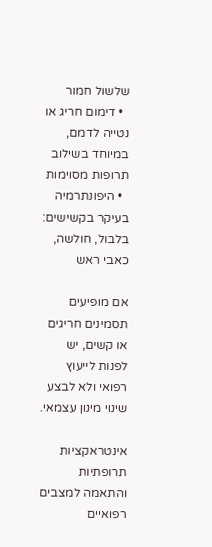שלשול חמור
  • דימום חריג או נטייה לדמם, במיוחד בשילוב תרופות מסוימות
  • היפונתרמיה בעיקר בקשישים: בלבול, חולשה, כאבי ראש

אם מופיעים תסמינים חריגים או קשים, יש לפנות לייעוץ רפואי ולא לבצע שינוי מינון עצמאי.

אינטראקציות תרופתיות והתאמה למצבים רפואיים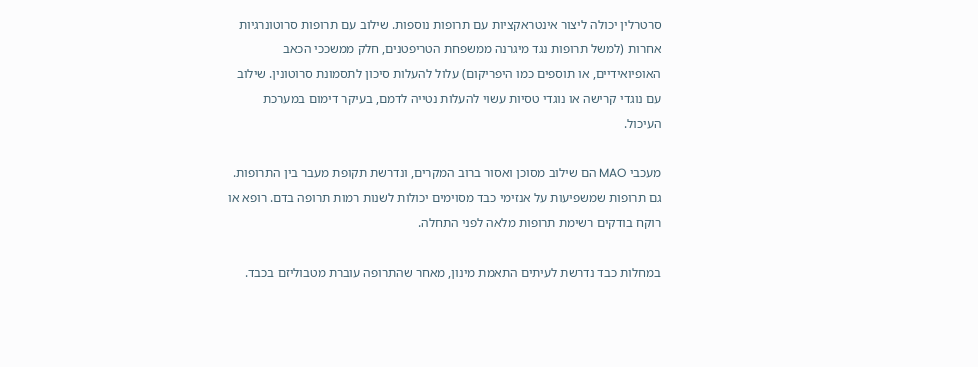סרטרלין יכולה ליצור אינטראקציות עם תרופות נוספות. שילוב עם תרופות סרוטונרגיות אחרות (למשל תרופות נגד מיגרנה ממשפחת הטריפטנים, חלק ממשככי הכאב האופיואידיים, או תוספים כמו היפריקום) עלול להעלות סיכון לתסמונת סרוטונין. שילוב עם נוגדי קרישה או נוגדי טסיות עשוי להעלות נטייה לדמם, בעיקר דימום במערכת העיכול.

מעכבי MAO הם שילוב מסוכן ואסור ברוב המקרים, ונדרשת תקופת מעבר בין התרופות. גם תרופות שמשפיעות על אנזימי כבד מסוימים יכולות לשנות רמות תרופה בדם. רופא או רוקח בודקים רשימת תרופות מלאה לפני התחלה.

במחלות כבד נדרשת לעיתים התאמת מינון, מאחר שהתרופה עוברת מטבוליזם בכבד.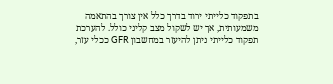בתפקוד כלייתי ירוד בדרך כלל אין צורך בהתאמה משמעותית, אך יש לשקול מצב קליני כולל. להערכת תפקוד כלייתי ניתן להיעזר במחשבון GFR ככלי עזר,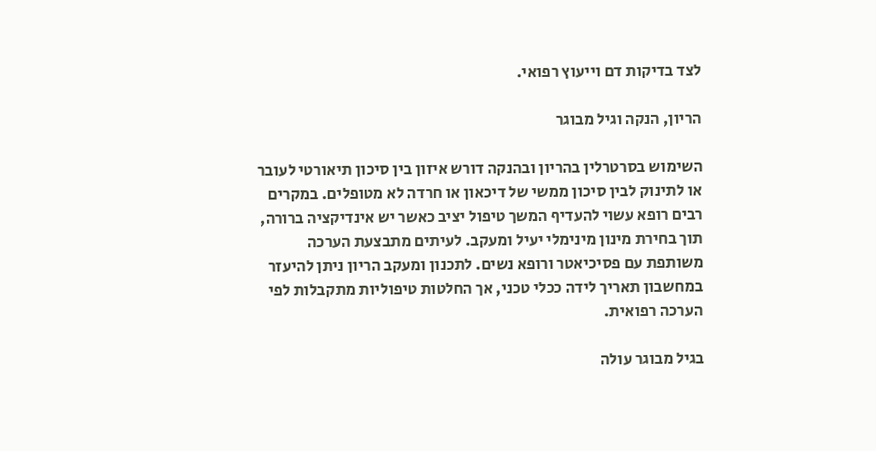לצד בדיקות דם וייעוץ רפואי.

הריון, הנקה וגיל מבוגר

השימוש בסרטרלין בהריון ובהנקה דורש איזון בין סיכון תיאורטי לעובר או לתינוק לבין סיכון ממשי של דיכאון או חרדה לא מטופלים. במקרים רבים רופא עשוי להעדיף המשך טיפול יציב כאשר יש אינדיקציה ברורה, תוך בחירת מינון מינימלי יעיל ומעקב. לעיתים מתבצעת הערכה משותפת עם פסיכיאטר ורופא נשים. לתכנון ומעקב הריון ניתן להיעזר במחשבון תאריך לידה ככלי טכני, אך החלטות טיפוליות מתקבלות לפי הערכה רפואית.

בגיל מבוגר עולה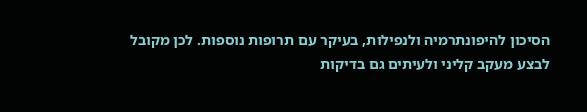הסיכון להיפונתרמיה ולנפילות, בעיקר עם תרופות נוספות. לכן מקובל לבצע מעקב קליני ולעיתים גם בדיקות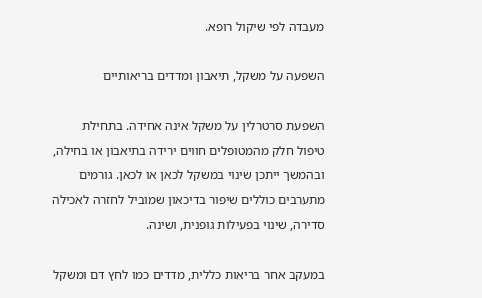מעבדה לפי שיקול רופא.

השפעה על משקל, תיאבון ומדדים בריאותיים

השפעת סרטרלין על משקל אינה אחידה. בתחילת טיפול חלק מהמטופלים חווים ירידה בתיאבון או בחילה, ובהמשך ייתכן שינוי במשקל לכאן או לכאן. גורמים מתערבים כוללים שיפור בדיכאון שמוביל לחזרה לאכילה סדירה, שינוי בפעילות גופנית, ושינה.

במעקב אחר בריאות כללית, מדדים כמו לחץ דם ומשקל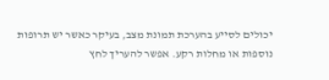יכולים לסייע בהערכת תמונת מצב, בעיקר כאשר יש תרופות נוספות או מחלות רקע. אפשר להעריך לחץ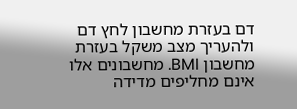דם בעזרת מחשבון לחץ דם ולהעריך מצב משקל בעזרת מחשבון BMI. מחשבונים אלו אינם מחליפים מדידה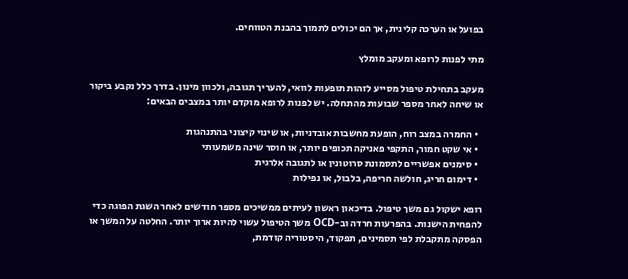בפועל או הערכה קלינית, אך הם יכולים לתמוך בהבנת הטווחים.

מתי לפנות לרופא ומעקב מומלץ

מעקב בתחילת טיפול מסייע לזהות תופעות לוואי, להעריך תגובה, ולכוון מינון. בדרך כלל נקבע ביקור או שיחה לאחר מספר שבועות מהתחלה. יש לפנות לרופא מוקדם יותר במצבים הבאים:

  • החמרה במצב רוח, הופעת מחשבות אובדניות, או שינוי קיצוני בהתנהגות
  • אי שקט חמור, התקפי פאניקה תכופים יותר, או חוסר שינה משמעותי
  • סימנים אפשריים לתסמונת סרוטונין או לתגובה אלרגית
  • דימום חריג, חולשה חריפה, בלבול, או נפילות

רופא ישקול גם משך טיפול. בדיכאון ראשון לעיתים ממשיכים מספר חודשים לאחר השגת הפוגה כדי להפחית הישנות. בהפרעות חרדה וב-OCD משך הטיפול עשוי להיות ארוך יותר. החלטה על המשך או הפסקה מתקבלת לפי תסמינים, תפקוד, היסטוריה קודמת,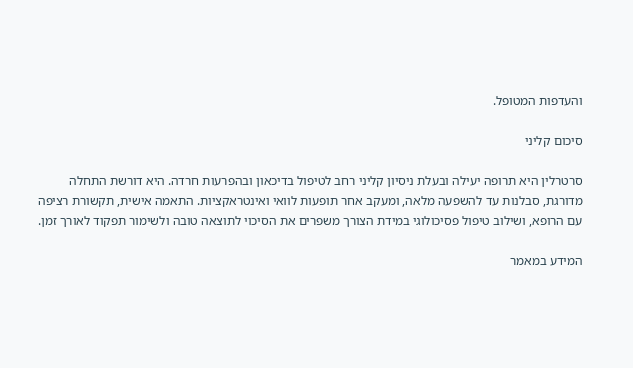והעדפות המטופל.

סיכום קליני

סרטרלין היא תרופה יעילה ובעלת ניסיון קליני רחב לטיפול בדיכאון ובהפרעות חרדה. היא דורשת התחלה מדורגת, סבלנות עד להשפעה מלאה, ומעקב אחר תופעות לוואי ואינטראקציות. התאמה אישית, תקשורת רציפה עם הרופא, ושילוב טיפול פסיכולוגי במידת הצורך משפרים את הסיכוי לתוצאה טובה ולשימור תפקוד לאורך זמן.

המידע במאמר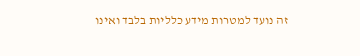זה נועד למטרות מידע כלליות בלבד ואינו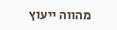מהווה ייעוץ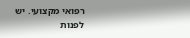רפואי מקצועי. יש לפנות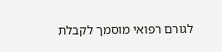לגורם רפואי מוסמך לקבלת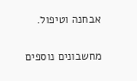אבחנה וטיפול.

מחשבונים נוספים